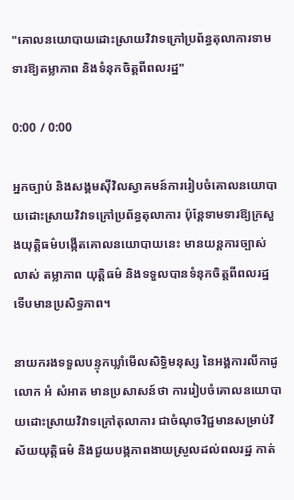"គោលនយោបាយដោះស្រាយវិវាទក្រៅប្រព័ន្ធតុលាការទាមទារឱ្យតម្លាភាព និងទំនុកចិត្តពីពលរដ្ឋ"

0:00 / 0:00

អ្នកច្បាប់ និងសង្គមស៊ីវិលស្វាគមន៍ការរៀបចំគោលនយោបាយដោះស្រាយវិវាទក្រៅប្រព័ន្ធតុលាការ ប៉ុន្តែទាមទារឱ្យក្រសួងយុត្តិធម៌បង្កើតគោលនយោបាយនេះ មានយន្តការច្បាស់លាស់ តម្លាភាព យុត្តិធម៌ និងទទួលបានទំនុកចិត្តពីពលរដ្ឋ ទើបមានប្រសិទ្ធភាព។

នាយករងទទួលបន្ទុកឃ្លាំមើលសិទ្ធិមនុស្ស នៃអង្គការលីកាដូ លោក អំ សំអាត មានប្រសាសន៍ថា ការរៀបចំគោលនយោបាយដោះស្រាយវិវាទក្រៅតុលាការ ជាចំណុចវិជ្ជមានសម្រាប់វិស័យយុត្តិធម៌ និងជួយបង្កភាពងាយស្រួលដល់ពលរដ្ឋ កាត់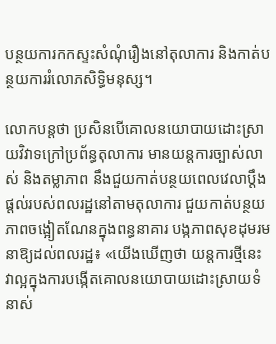បន្ថយការកកស្ទះសំណុំរឿងនៅតុលាការ និងកាត់បន្ថយការរំលោភសិទ្ធិមនុស្ស។

លោកបន្តថា ប្រសិនបើគោលនយោបាយដោះស្រាយវិវាទក្រៅប្រព័ន្ធតុលាការ មានយន្តការច្បាស់លាស់ និងតម្លាភាព នឹងជួយកាត់បន្ថយពេលវេលាប្ដឹងផ្ដល់របស់ពលរដ្ឋនៅតាមតុលាការ ជួយកាត់បន្ថយភាពចង្អៀតណែនក្នុងពន្ធនាគារ បង្កភាពសុខដុមរមនាឱ្យដល់ពលរដ្ឋ៖ «យើងឃើញថា យន្តការថ្មីនេះ វាល្អក្នុងការបង្កើតគោលនយោបាយដោះស្រាយទំនាស់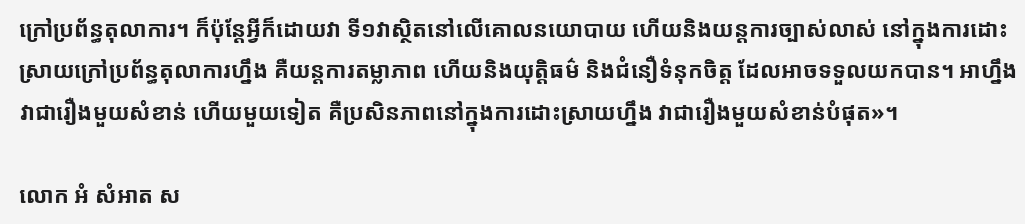ក្រៅប្រព័ន្ធតុលាការ។ ក៏ប៉ុន្តែអ្វីក៏ដោយវា ទី១វាស្ថិតនៅលើគោលនយោបាយ ហើយនិងយន្តការច្បាស់លាស់ នៅក្នុងការដោះស្រាយក្រៅប្រព័ន្ធតុលាការហ្នឹង គឺយន្តការតម្លាភាព ហើយនិងយុត្តិធម៌ និងជំនឿទំនុកចិត្ត ដែលអាចទទួលយកបាន។ អាហ្នឹង វាជារឿងមួយសំខាន់ ហើយមួយទៀត គឺប្រសិនភាពនៅក្នុងការដោះស្រាយហ្នឹង វាជារឿងមួយសំខាន់បំផុត»។

លោក អំ សំអាត ស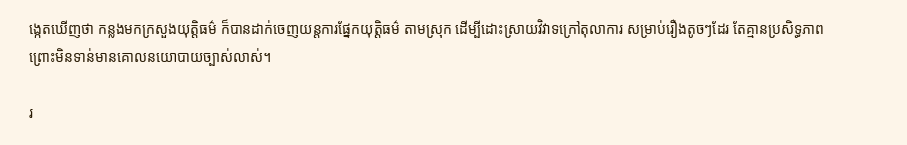ង្កេតឃើញថា កន្លងមកក្រសួងយុត្តិធម៌ ក៏បានដាក់ចេញយន្តការផ្នែកយុត្តិធម៌ តាមស្រុក ដើម្បីដោះស្រាយវិវាទក្រៅតុលាការ សម្រាប់រឿងតូចៗដែរ តែគ្មានប្រសិទ្ធភាព ព្រោះមិនទាន់មានគោលនយោបាយច្បាស់លាស់។

រ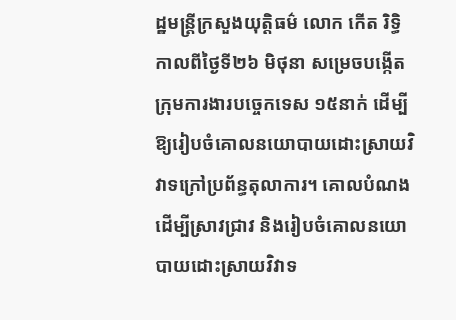ដ្ឋមន្ត្រីក្រសួងយុត្តិធម៌ លោក កើត រិទ្ធិ កាលពីថ្ងៃទី២៦ មិថុនា សម្រេចបង្កើតក្រុមការងារបច្ចេកទេស ១៥នាក់ ដើម្បីឱ្យរៀបចំគោលនយោបាយដោះស្រាយវិវាទក្រៅប្រព័ន្ធតុលាការ។ គោលបំណង ដើម្បីស្រាវជ្រាវ និងរៀបចំគោលនយោបាយដោះស្រាយវិវាទ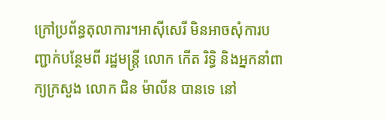ក្រៅប្រព័ន្ធតុលាការ។អាស៊ីសេរី មិនអាចសុំការបញ្ជាក់បន្ថែមពី រដ្ឋមន្ត្រី លោក កើត រិទ្ធិ និងអ្នកនាំពាក្យក្រសួង លោក ជិន ម៉ាលីន បានទេ នៅ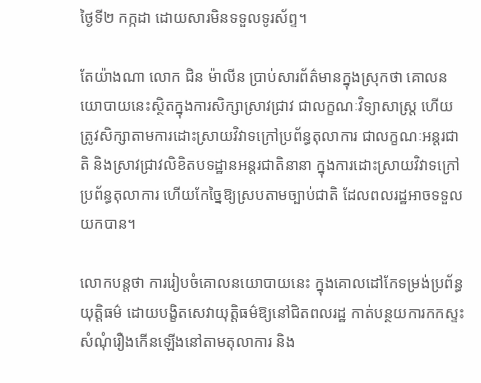ថ្ងៃទី២ កក្កដា ដោយសារមិនទទួលទូរស័ព្ទ។

តែយ៉ាងណា លោក ជិន ម៉ាលីន ប្រាប់សារព័ត៌មានក្នុងស្រុកថា គោលនយោបាយនេះស្ថិតក្នុងការសិក្សាស្រាវជ្រាវ ជាលក្ខណៈវិទ្យាសាស្ត្រ ហើយត្រូវសិក្សាតាមការដោះស្រាយវិវាទក្រៅប្រព័ន្ធតុលាការ ជាលក្ខណៈអន្តរជាតិ និងស្រាវជ្រាវលិខិតបទដ្ឋានអន្តរជាតិនានា ក្នុងការដោះស្រាយវិវាទក្រៅប្រព័ន្ធតុលាការ ហើយកែច្នៃឱ្យស្របតាមច្បាប់ជាតិ ដែលពលរដ្ឋអាចទទួលយកបាន។

លោកបន្តថា ការរៀបចំគោលនយោបាយនេះ ក្នុងគោលដៅកែទម្រង់ប្រព័ន្ធយុត្តិធម៌ ដោយបង្ខិតសេវាយុត្តិធម៌ឱ្យនៅជិតពលរដ្ឋ កាត់បន្ថយការកកស្ទះសំណុំរឿងកើនឡើងនៅតាមតុលាការ និង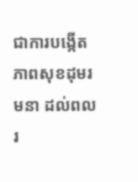ជាការបង្កើតភាពសុខដុមរមនា ដល់ពលរ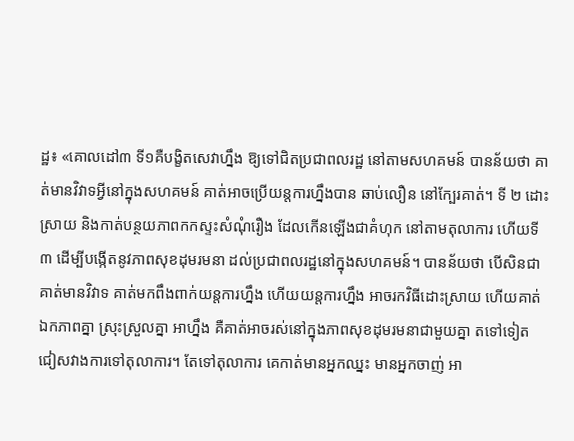ដ្ឋ៖ «គោលដៅ៣ ទី១គឺបង្ខិតសេវាហ្នឹង ឱ្យទៅជិតប្រជាពលរដ្ឋ នៅតាមសហគមន៍ បានន័យថា គាត់មានវិវាទអ្វីនៅក្នុងសហគមន៍ គាត់អាចប្រើយន្តការហ្នឹងបាន ឆាប់លឿន នៅក្បែរគាត់។ ទី ២ ដោះស្រាយ និងកាត់បន្ថយភាពកកស្ទះសំណុំរឿង ដែលកើនឡើងជាគំហុក នៅតាមតុលាការ ហើយទី៣ ដើម្បីបង្កើតនូវភាពសុខដុមរមនា ដល់ប្រជាពលរដ្ឋនៅក្នុងសហគមន៍។ បានន័យថា បើសិនជាគាត់មានវិវាទ គាត់មកពឹងពាក់យន្តការហ្នឹង ហើយយន្តការហ្នឹង អាចរកវិធីដោះស្រាយ ហើយគាត់ឯកភាពគ្នា ស្រុះស្រួលគ្នា អាហ្នឹង គឺគាត់អាចរស់នៅក្នុងភាពសុខដុមរមនាជាមួយគ្នា តទៅទៀត ជៀសវាងការទៅតុលាការ។ តែទៅតុលាការ គេកាត់មានអ្នកឈ្នះ មានអ្នកចាញ់ អា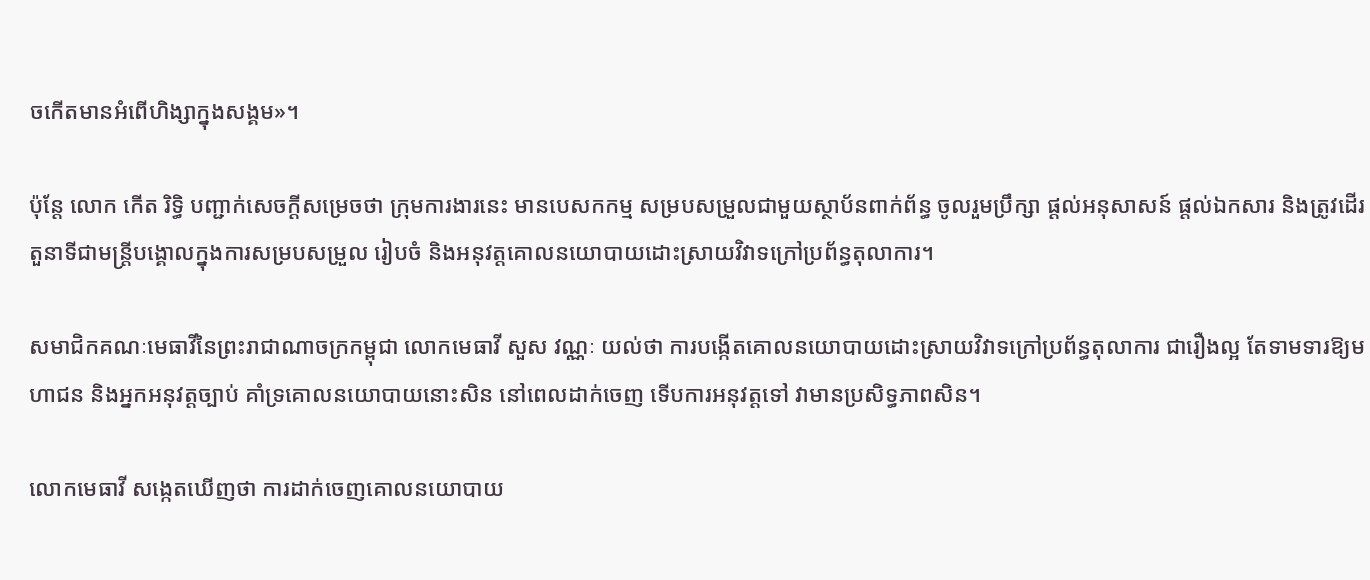ចកើតមានអំពើហិង្សាក្នុងសង្គម»។

ប៉ុន្តែ លោក កើត រិទ្ធិ បញ្ជាក់សេចក្ដីសម្រេចថា ក្រុមការងារនេះ មានបេសកកម្ម សម្របសម្រួលជាមួយស្ថាប័នពាក់ព័ន្ធ ចូលរួមប្រឹក្សា ផ្ដល់អនុសាសន៍ ផ្ដល់ឯកសារ និងត្រូវដើរតួនាទីជាមន្ត្រីបង្គោលក្នុងការសម្របសម្រួល រៀបចំ និងអនុវត្តគោលនយោបាយដោះស្រាយវិវាទក្រៅប្រព័ន្ធតុលាការ។

សមាជិកគណៈមេធាវីនៃព្រះរាជាណាចក្រកម្ពុជា លោកមេធាវី សួស វណ្ណៈ យល់ថា ការបង្កើតគោលនយោបាយដោះស្រាយវិវាទក្រៅប្រព័ន្ធតុលាការ ជារឿងល្អ តែទាមទារឱ្យមហាជន និងអ្នកអនុវត្តច្បាប់ គាំទ្រគោលនយោបាយនោះសិន នៅពេលដាក់ចេញ ទើបការអនុវត្តទៅ វាមានប្រសិទ្ធភាពសិន។

លោកមេធាវី សង្កេតឃើញថា ការដាក់ចេញគោលនយោបាយ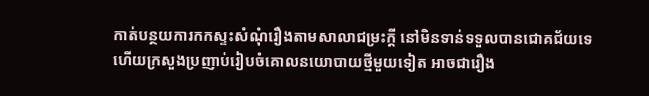កាត់បន្ថយការកកស្ទះសំណុំរឿងតាមសាលាជម្រះក្ដី នៅមិនទាន់ទទួលបានជោគជ័យទេ ហើយក្រសួងប្រញាប់រៀបចំគោលនយោបាយថ្មីមួយទៀត អាចជារឿង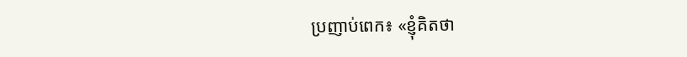ប្រញាប់ពេក៖ «ខ្ញុំគិតថា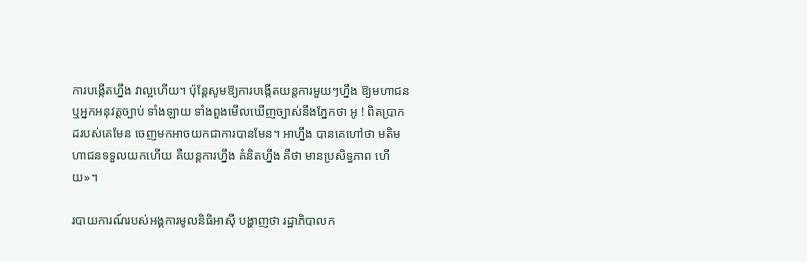ការបង្កើតហ្នឹង វាល្អហើយ។ ប៉ុន្តែសូមឱ្យការបង្កើតយន្តការមួយៗហ្នឹង ឱ្យមហាជន ឬអ្នកអនុវត្តច្បាប់ ទាំងឡាយ ទាំងពួងមើលឃើញច្បាស់នឹងភ្នែកថា អូ ! ពិតប្រាកដរបស់គេមែន ចេញមកអាចយកជាការបានមែន។ អាហ្នឹង បានគេហៅថា មតិមហាជនទទួលយកហើយ គឺយន្តការហ្នឹង គំនិតហ្នឹង គឺថា មានប្រសិទ្ធភាព ហើយ»។

របាយការណ៍របស់អង្គការមូលនិធិអាស៊ី បង្ហាញថា រដ្ឋាភិបាលក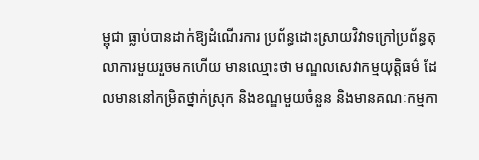ម្ពុជា ធ្លាប់បានដាក់ឱ្យដំណើរការ ប្រព័ន្ធដោះស្រាយវិវាទក្រៅប្រព័ន្ធតុលាការមួយរួចមកហើយ មានឈ្មោះថា មណ្ឌលសេវាកម្មយុត្តិធម៌ ដែលមាននៅកម្រិតថ្នាក់ស្រុក និងខណ្ឌមួយចំនួន និងមានគណៈកម្មកា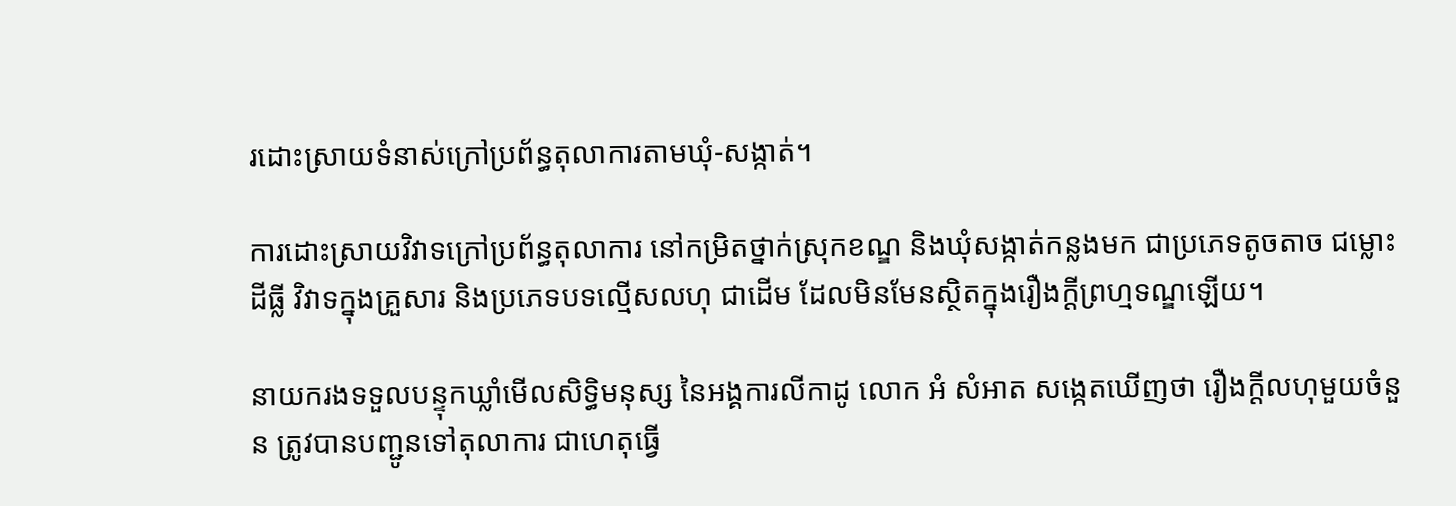រដោះស្រាយទំនាស់ក្រៅប្រព័ន្ធតុលាការតាមឃុំ-សង្កាត់។

ការដោះស្រាយវិវាទក្រៅប្រព័ន្ធតុលាការ នៅកម្រិតថ្នាក់ស្រុកខណ្ឌ និងឃុំសង្កាត់កន្លងមក ជាប្រភេទតូចតាច ជម្លោះដីធ្លី វិវាទក្នុងគ្រួសារ និងប្រភេទបទល្មើសលហុ ជាដើម ដែលមិនមែនស្ថិតក្នុងរឿងក្ដីព្រហ្មទណ្ឌឡើយ។

នាយករងទទួលបន្ទុកឃ្លាំមើលសិទ្ធិមនុស្ស នៃអង្គការលីកាដូ លោក អំ សំអាត សង្កេតឃើញថា រឿងក្ដីលហុមួយចំនួន ត្រូវបានបញ្ជូនទៅតុលាការ ជាហេតុធ្វើ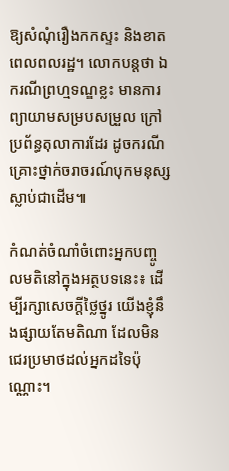ឱ្យសំណុំរឿងកកស្ទះ និងខាតពេលពលរដ្ឋ។ លោកបន្តថា ឯករណីព្រហ្មទណ្ឌខ្លះ មានការព្យាយាមសម្របសម្រួល ក្រៅប្រព័ន្ធតុលាការដែរ ដូចករណីគ្រោះថ្នាក់ចរាចរណ៍បុកមនុស្សស្លាប់ជាដើម៕

កំណត់ចំណាំចំពោះអ្នកបញ្ចូលមតិនៅក្នុងអត្ថបទនេះ៖ ដើម្បីរក្សាសេចក្ដីថ្លៃថ្នូរ យើងខ្ញុំនឹងផ្សាយតែមតិណា ដែលមិនជេរប្រមាថដល់អ្នកដទៃប៉ុណ្ណោះ។